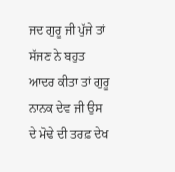ਜਦ ਗੁਰੂ ਜੀ ਪੁੱਜੇ ਤਾਂ ਸੱਜਣ ਨੇ ਬਹੁਤ ਆਦਰ ਕੀਤਾ ਤਾਂ ਗੁਰੂ ਨਾਨਕ ਦੇਵ ਜੀ ਉਸ ਦੇ ਮੋਢੇ ਦੀ ਤਰਫ਼ ਦੇਖ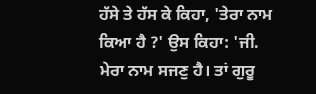ਹੱਸੇ ਤੇ ਹੱਸ ਕੇ ਕਿਹਾ, 'ਤੇਰਾ ਨਾਮ ਕਿਆ ਹੈ ?' ਉਸ ਕਿਹਾ: 'ਜੀ. ਮੇਰਾ ਨਾਮ ਸਜਣੁ ਹੈ। ਤਾਂ ਗੁਰੂ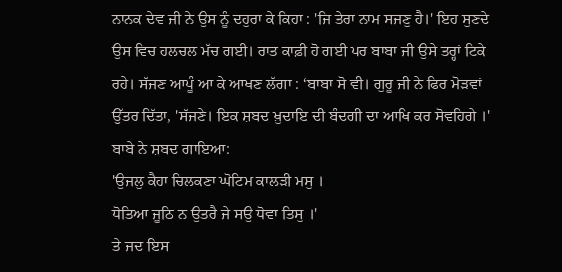ਨਾਨਕ ਦੇਵ ਜੀ ਨੇ ਉਸ ਨੂੰ ਦਹੁਰਾ ਕੇ ਕਿਹਾ : 'ਜਿ ਤੇਰਾ ਨਾਮ ਸਜਣੁ ਹੈ।' ਇਹ ਸੁਣਦੇ ਉਸ ਵਿਚ ਹਲਚਲ ਮੱਚ ਗਈ। ਰਾਤ ਕਾਫ਼ੀ ਹੋ ਗਈ ਪਰ ਬਾਬਾ ਜੀ ਉਸੇ ਤਰ੍ਹਾਂ ਟਿਕੇ ਰਹੇ। ਸੱਜਣ ਆਪੂੰ ਆ ਕੇ ਆਖਣ ਲੱਗਾ : ‘ਬਾਬਾ ਸੋ ਵੀ। ਗੁਰੂ ਜੀ ਨੇ ਫਿਰ ਮੋੜਵਾਂ ਉੱਤਰ ਦਿੱਤਾ, 'ਸੱਜਣੇ। ਇਕ ਸ਼ਬਦ ਖ਼ੁਦਾਇ ਦੀ ਬੰਦਗੀ ਦਾ ਆਖਿ ਕਰ ਸੋਵਹਿਗੇ ।' ਬਾਬੇ ਨੇ ਸ਼ਬਦ ਗਾਇਆ:
'ਉਜਲੁ ਕੈਹਾ ਚਿਲਕਣਾ ਘੋਟਿਮ ਕਾਲੜੀ ਮਸੁ ।
ਧੋਤਿਆ ਜੂਠਿ ਨ ਉਤਰੈ ਜੇ ਸਉ ਧੋਵਾ ਤਿਸੁ ।'
ਤੇ ਜਦ ਇਸ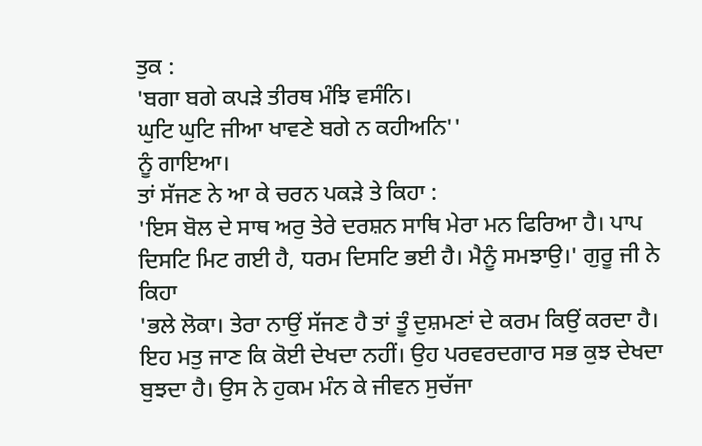ਤੁਕ :
'ਬਗਾ ਬਗੇ ਕਪੜੇ ਤੀਰਥ ਮੰਝਿ ਵਸੰਨਿ।
ਘੁਟਿ ਘੁਟਿ ਜੀਆ ਖਾਵਣੇ ਬਗੇ ਨ ਕਹੀਅਨਿ''
ਨੂੰ ਗਾਇਆ।
ਤਾਂ ਸੱਜਣ ਨੇ ਆ ਕੇ ਚਰਨ ਪਕੜੇ ਤੇ ਕਿਹਾ :
'ਇਸ ਬੋਲ ਦੇ ਸਾਥ ਅਰੁ ਤੇਰੇ ਦਰਸ਼ਨ ਸਾਥਿ ਮੇਰਾ ਮਨ ਫਿਰਿਆ ਹੈ। ਪਾਪ ਦਿਸਟਿ ਮਿਟ ਗਈ ਹੈ, ਧਰਮ ਦਿਸਟਿ ਭਈ ਹੈ। ਮੈਨੂੰ ਸਮਝਾਉ।' ਗੁਰੂ ਜੀ ਨੇ ਕਿਹਾ
'ਭਲੇ ਲੋਕਾ। ਤੇਰਾ ਨਾਉਂ ਸੱਜਣ ਹੈ ਤਾਂ ਤੂੰ ਦੁਸ਼ਮਣਾਂ ਦੇ ਕਰਮ ਕਿਉਂ ਕਰਦਾ ਹੈ। ਇਹ ਮਤੁ ਜਾਣ ਕਿ ਕੋਈ ਦੇਖਦਾ ਨਹੀਂ। ਉਹ ਪਰਵਰਦਗਾਰ ਸਭ ਕੁਝ ਦੇਖਦਾ ਬੁਝਦਾ ਹੈ। ਉਸ ਨੇ ਹੁਕਮ ਮੰਨ ਕੇ ਜੀਵਨ ਸੁਚੱਜਾ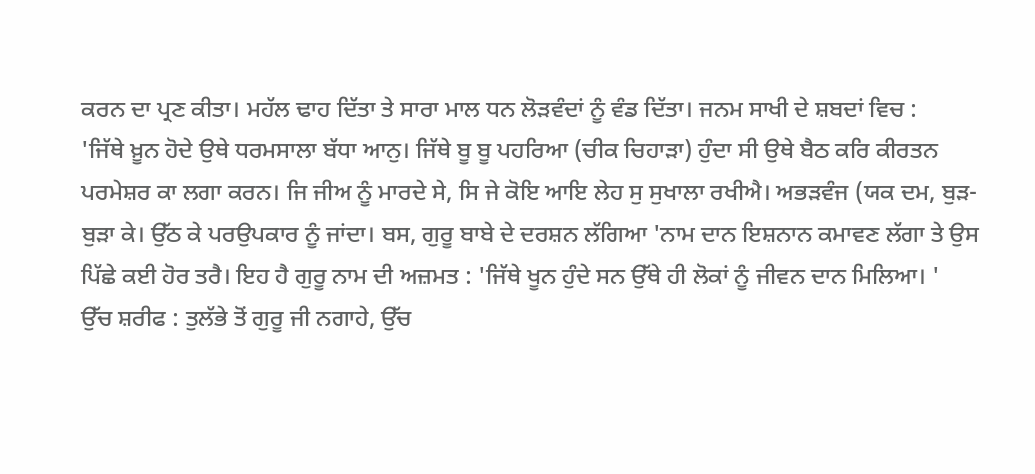ਕਰਨ ਦਾ ਪ੍ਰਣ ਕੀਤਾ। ਮਹੱਲ ਢਾਹ ਦਿੱਤਾ ਤੇ ਸਾਰਾ ਮਾਲ ਧਨ ਲੋੜਵੰਦਾਂ ਨੂੰ ਵੰਡ ਦਿੱਤਾ। ਜਨਮ ਸਾਖੀ ਦੇ ਸ਼ਬਦਾਂ ਵਿਚ :
'ਜਿੱਥੇ ਖ਼ੂਨ ਹੋਦੇ ਉਥੇ ਧਰਮਸਾਲਾ ਬੱਧਾ ਆਨੁ। ਜਿੱਥੇ ਬੂ ਬੂ ਪਹਰਿਆ (ਚੀਕ ਚਿਹਾੜਾ) ਹੁੰਦਾ ਸੀ ਉਥੇ ਬੈਠ ਕਰਿ ਕੀਰਤਨ ਪਰਮੇਸ਼ਰ ਕਾ ਲਗਾ ਕਰਨ। ਜਿ ਜੀਅ ਨੂੰ ਮਾਰਦੇ ਸੇ, ਸਿ ਜੇ ਕੋਇ ਆਇ ਲੇਹ ਸੁ ਸੁਖਾਲਾ ਰਖੀਐ। ਅਭੜਵੰਜ (ਯਕ ਦਮ, ਬੁੜ-ਬੁੜਾ ਕੇ। ਉੱਠ ਕੇ ਪਰਉਪਕਾਰ ਨੂੰ ਜਾਂਦਾ। ਬਸ, ਗੁਰੂ ਬਾਬੇ ਦੇ ਦਰਸ਼ਨ ਲੱਗਿਆ 'ਨਾਮ ਦਾਨ ਇਸ਼ਨਾਨ ਕਮਾਵਣ ਲੱਗਾ ਤੇ ਉਸ ਪਿੱਛੇ ਕਈ ਹੋਰ ਤਰੈ। ਇਹ ਹੈ ਗੁਰੂ ਨਾਮ ਦੀ ਅਜ਼ਮਤ : 'ਜਿੱਥੇ ਖੂਨ ਹੁੰਦੇ ਸਨ ਉੱਥੇ ਹੀ ਲੋਕਾਂ ਨੂੰ ਜੀਵਨ ਦਾਨ ਮਿਲਿਆ। '
ਉੱਚ ਸ਼ਰੀਫ : ਤੁਲੱਭੇ ਤੋਂ ਗੁਰੂ ਜੀ ਨਗਾਹੇ, ਉੱਚ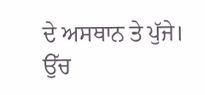ਦੇ ਅਸਥਾਨ ਤੇ ਪੁੱਜੇ। ਉੱਚ